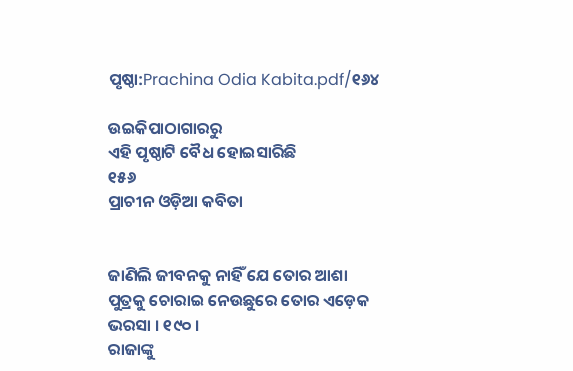ପୃଷ୍ଠା:Prachina Odia Kabita.pdf/୧୬୪

ଉଇକିପାଠାଗାର‌ରୁ
ଏହି ପୃଷ୍ଠାଟି ବୈଧ ହୋଇସାରିଛି
୧୫୬
ପ୍ରାଚୀନ ଓଡ଼ିଆ କବିତା


ଜାଣିଲି ଜୀବନକୁ ନାହିଁ ଯେ ତୋର ଆଶା
ପୁତ୍ରକୁ ଚୋରାଇ ନେଉଛୁରେ ତୋର ଏଡ଼େକ ଭରସା । ୧୯୦ ।
ରାଜାଙ୍କୁ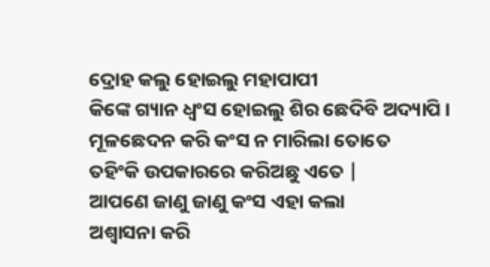ଦ୍ରୋହ କଲୁ ହୋଇଲୁ ମହାପାପୀ
କିଙ୍କେ ଗ୍ୟାନ ଧ୍ୱଂସ ହୋଇଲୁ ଶିର ଛେଦିବି ଅଦ୍ୟାପି ।
ମୂଳଛେଦନ କରି କଂସ ନ ମାରିଲା ତୋତେ
ତହିଂକି ଉପକାରରେ କରିଅଛୁ ଏତେ |
ଆପଣେ ଜାଣୁ ଜାଣୁ କଂସ ଏହା କଲା
ଅଶ୍ୱାସନା କରି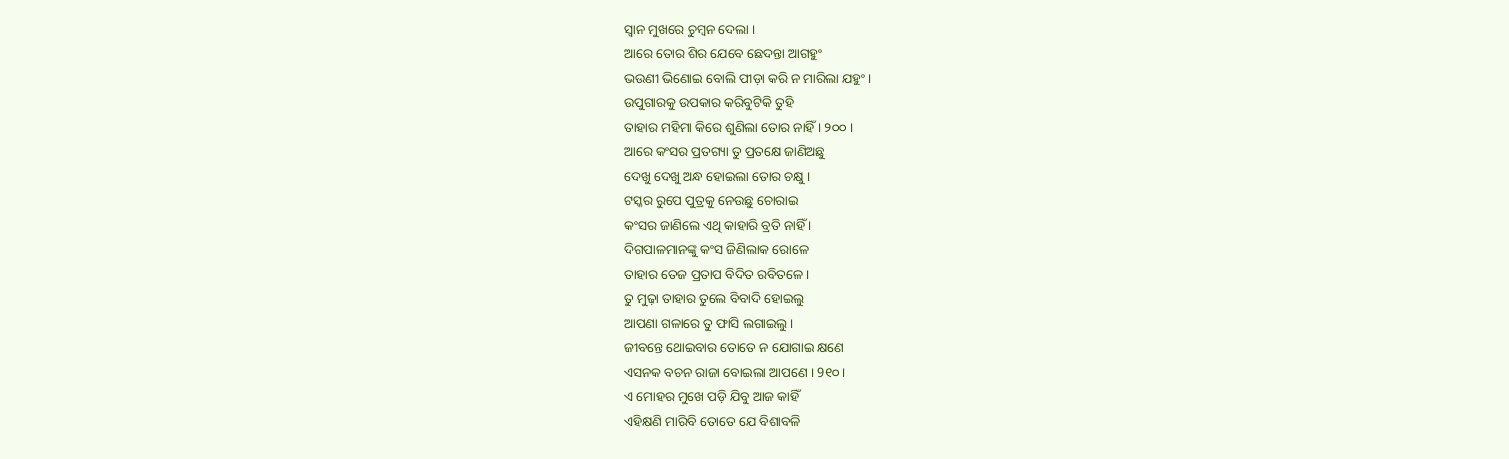ସ୍ୱାନ ମୁଖରେ ଚୁମ୍ବନ ଦେଲା ।
ଆରେ ତୋର ଶିର ଯେବେ ଛେଦନ୍ତା ଆଗହୁଂ
ଭଉଣୀ ଭିଣୋଇ ବୋଲି ପୀଡ଼ା କରି ନ ମାରିଲା ଯହୁଂ ।
ଉପୁଗାରକୁ ଉପକାର କରିବୁଟିକି ତୁହି
ତାହାର ମହିମା କିରେ ଶୁଣିଲା ତୋର ନାହିଁ । ୨୦୦ ।
ଆରେ କଂସର ପ୍ରତଗ୍ୟା ତୁ ପ୍ରତକ୍ଷେ ଜାଣିଅଛୁ
ଦେଖୁ ଦେଖୁ ଅନ୍ଧ ହୋଇଲା ତୋର ଚକ୍ଷୁ ।
ଟସ୍କର ରୁପେ ପୁତ୍ରକୁ ନେଉଛୁ ଚୋରାଇ
କଂସର ଜାଣିଲେ ଏଥି କାହାରି ବ୍ରତି ନାହିଁ ।
ଦିଗପାଳମାନଙ୍କୁ କଂସ ଜିଣିଲାକ ରୋଳେ
ତାହାର ତେଜ ପ୍ରତାପ ବିଦିତ ରବିତଳେ ।
ତୁ ମୁଢ଼ା ତାହାର ତୁଲେ ବିବାଦି ହୋଇଲୁ
ଆପଣା ଗଳାରେ ତୁ ଫାସି ଲଗାଇଲୁ ।
ଜୀବନ୍ତେ ଥୋଇବାର ତୋତେ ନ ଯୋଗାଇ କ୍ଷଣେ
ଏସନକ ବଚନ ରାଜା ବୋଇଲା ଆପଣେ । 9୧୦।
ଏ ମୋହର ମୁଖେ ପଡ଼ି ଯିବୁ ଆଜ କାହିଁ
ଏହିକ୍ଷଣି ମାରିବି ତୋତେ ଯେ ବିଶାବଳି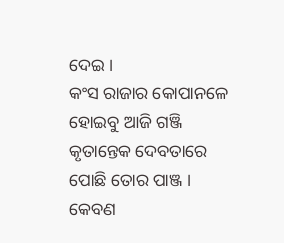ଦେଇ ।
କଂସ ରାଜାର କୋପାନଳେ ହୋଇବୁ ଆଜି ଗଞ୍ଜି
କୃତାନ୍ତେକ ଦେବତାରେ ପୋଛି ତୋର ପାଞ୍ଜ ।
କେବଣ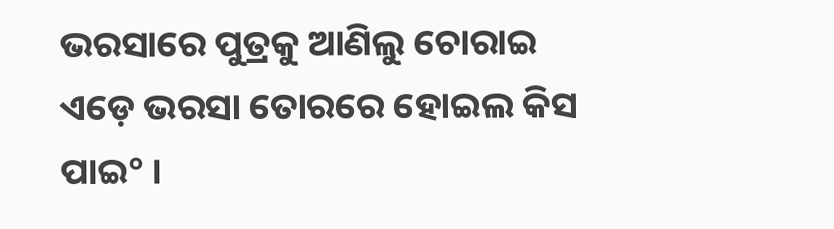ଭରସାରେ ପୁତ୍ରକୁ ଆଣିଲୁ ଚୋରାଇ
ଏଡ଼େ ଭରସା ତୋରରେ ହୋଇଲ କିସ ପାଇ° ।